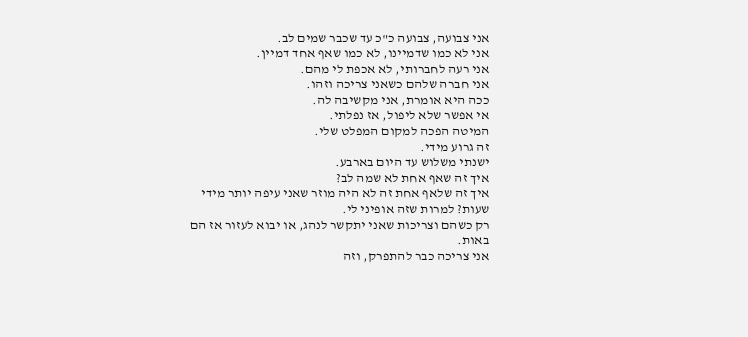אני צבועה, צבועה כ"כ עד שכבר שמים לב.
אני לא כמו שדמיינו, לא כמו שאף אחד דמיין.
אני רעה לחברותי, לא אכפת לי מהם.
אני חברה שלהם כשאני צריכה וזהו.
ככה היא אומרת, אני מקשיבה לה.
אי אפשר שלא ליפול, אז נפלתי.
המיטה הפכה למקום המפלט שלי.
זה גרוע מידי.
ישנתי משלוש עד היום בארבע.
איך זה שאף אחת לא שמה לב?
איך זה שלאף אחת זה לא היה מוזר שאני עיפה יותר מידי שעות? למרות שזה אופיני לי.
רק כשהם וצריכות שאני יתקשר לנהג, או יבוא לעזור אז הם באות.
אני צריכה כבר להתפרק, וזה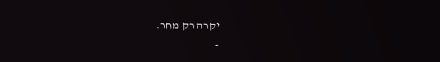יקרה רק מחר.
-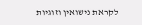לקראת נישואין וזוגיות